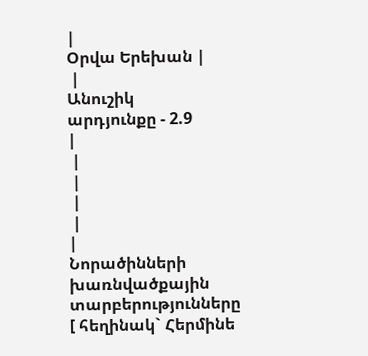|
Օրվա Երեխան |
 |
Անուշիկ
արդյունքը - 2.9
|
 |
 |
 |
 |
|
Նորածինների խառնվածքային տարբերությունները
[ հեղինակ` Հերմինե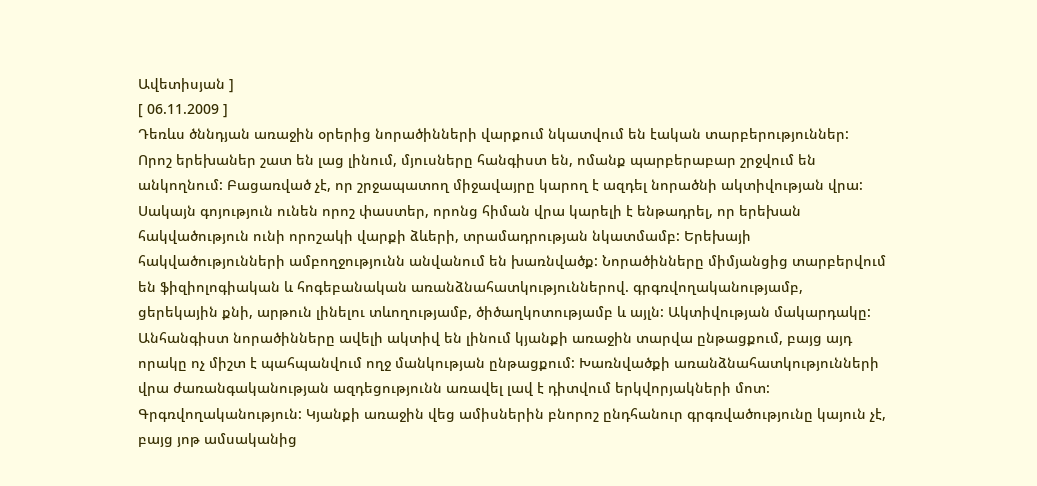Ավետիսյան ]
[ 06.11.2009 ]
Դեռևս ծննդյան առաջին օրերից նորածինների վարքում նկատվում են էական տարբերություններ: Որոշ երեխաներ շատ են լաց լինում, մյուսները հանգիստ են, ոմանք պարբերաբար շրջվում են անկողնում: Բացառված չէ, որ շրջապատող միջավայրը կարող է ազդել նորածնի ակտիվության վրա: Սակայն գոյություն ունեն որոշ փաստեր, որոնց հիման վրա կարելի է ենթադրել, որ երեխան հակվածություն ունի որոշակի վարքի ձևերի, տրամադրության նկատմամբ: Երեխայի հակվածությունների ամբողջությունն անվանում են խառնվածք: Նորածինները միմյանցից տարբերվում են ֆիզիոլոգիական և հոգեբանական առանձնահատկություններով. գրգռվողականությամբ, ցերեկային քնի, արթուն լինելու տևողությամբ, ծիծաղկոտությամբ և այլն: Ակտիվության մակարդակը: Անհանգիստ նորածինները ավելի ակտիվ են լինում կյանքի առաջին տարվա ընթացքում, բայց այդ որակը ոչ միշտ է պահպանվում ողջ մանկության ընթացքում: Խառնվածքի առանձնահատկությունների վրա ժառանգականության ազդեցությունն առավել լավ է դիտվում երկվորյակների մոտ: Գրգռվողականություն: Կյանքի առաջին վեց ամիսներին բնորոշ ընդհանուր գրգռվածությունը կայուն չէ, բայց յոթ ամսականից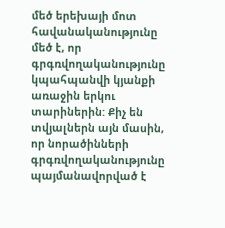մեծ երեխայի մոտ հավանականությունը մեծ է, որ գրգռվողականությունը կպահպանվի կյանքի առաջին երկու տարիներին: Քիչ են տվյալներն այն մասին, որ նորածինների գրգռվողականությունը պայմանավորված է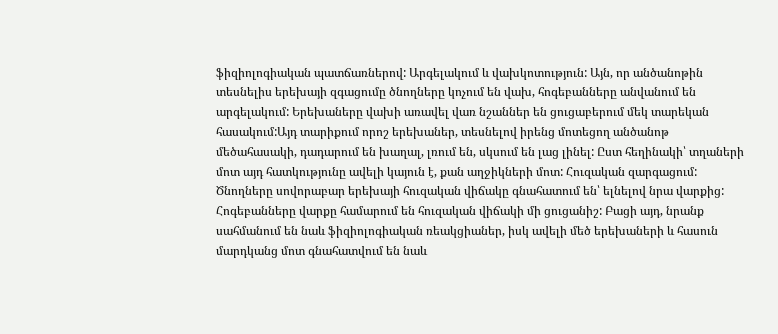ֆիզիոլոգիական պատճառներով: Արգելակում և վախկոտություն: Այն, որ անծանոթին տեսնելիս երեխայի զգացումը ծնողները կոչում են վախ, հոգեբանները անվանում են արգելակում: Երեխաները վախի առավել վառ նշաններ են ցուցաբերում մեկ տարեկան հասակում:Այդ տարիքում որոշ երեխաներ, տեսնելով իրենց մոտեցող անծանոթ մեծահասակի, դադարում են խաղալ, լռում են, սկսում են լաց լինել: Ըստ հեղինակի՝ տղաների մոտ այդ հատկությունը ավելի կայուն է, քան աղջիկների մոտ: Հուզական զարգացում: Ծնողները սովորաբար երեխայի հուզական վիճակը գնահատում են՝ ելնելով նրա վարքից: Հոգեբանները վարքը համարում են հուզական վիճակի մի ցուցանիշ: Բացի այդ, նրանք սահմանում են նաև ֆիզիոլոգիական ռեակցիաներ, իսկ ավելի մեծ երեխաների և հասուն մարդկանց մոտ գնահատվում են նաև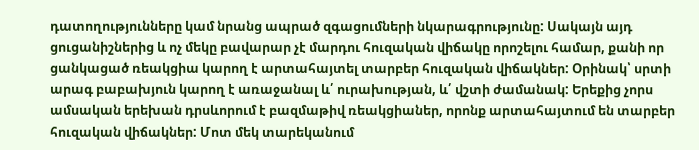դատողությունները կամ նրանց ապրած զգացումների նկարագրությունը: Սակայն այդ ցուցանիշներից և ոչ մեկը բավարար չէ մարդու հուզական վիճակը որոշելու համար, քանի որ ցանկացած ռեակցիա կարող է արտահայտել տարբեր հուզական վիճակներ: Օրինակ՝ սրտի արագ բաբախյուն կարող է առաջանալ և՛ ուրախության, և՛ վշտի ժամանակ: Երեքից չորս ամսական երեխան դրսևորում է բազմաթիվ ռեակցիաներ, որոնք արտահայտում են տարբեր հուզական վիճակներ: Մոտ մեկ տարեկանում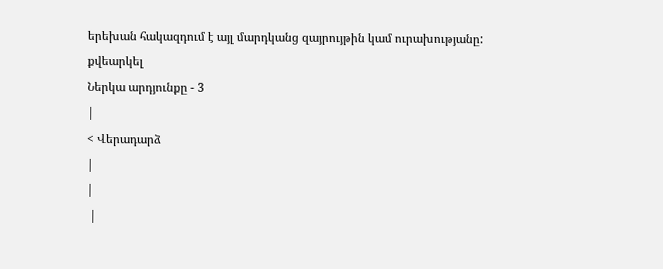երեխան հակազդում է այլ մարդկանց զայրույթին կամ ուրախությանը:
քվեարկել
Ներկա արդյունքը - 3
|
< Վերադարձ
|
|
 |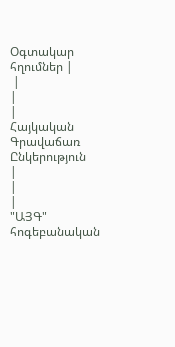Օգտակար հղումներ |
 |
|
|
Հայկական Գրավաճառ Ընկերություն
|
|
|
"ԱՅԳ" հոգեբանական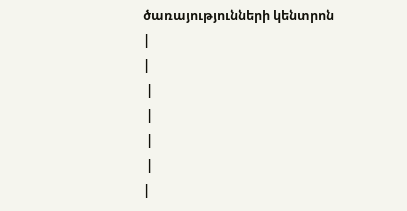ծառայությունների կենտրոն
|
|
 |
 |
 |
 |
|